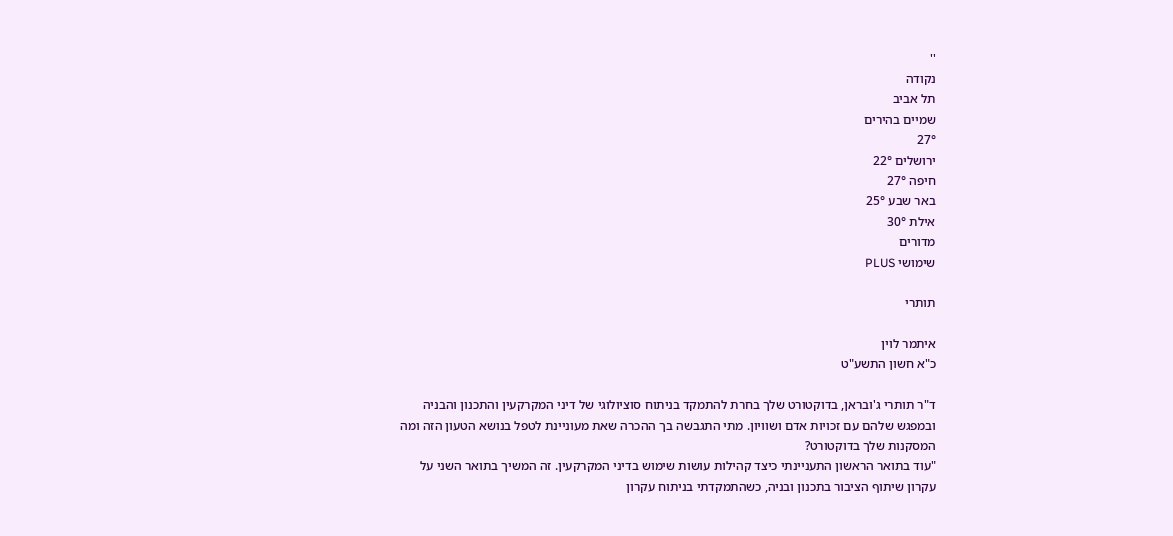''
נקודה
תל אביב
שמיים בהירים
27°
ירושלים 22°
חיפה 27°
באר שבע 25°
אילת 30°
מדורים
שימושי PLUS

תותרי

איתמר לוין
כ"א חשון התשע"ט

ד"ר תותרי ג'ובראן, בדוקטורט שלך בחרת להתמקד בניתוח סוציולוגי של דיני המקרקעין והתכנון והבניה ובמפגש שלהם עם זכויות אדם ושוויון. מתי התגבשה בך ההכרה שאת מעוניינת לטפל בנושא הטעון הזה ומה המסקנות שלך בדוקטורט?
"עוד בתואר הראשון התעניינתי כיצד קהילות עושות שימוש בדיני המקרקעין. זה המשיך בתואר השני על עקרון שיתוף הציבור בתכנון ובניה, כשהתמקדתי בניתוח עקרון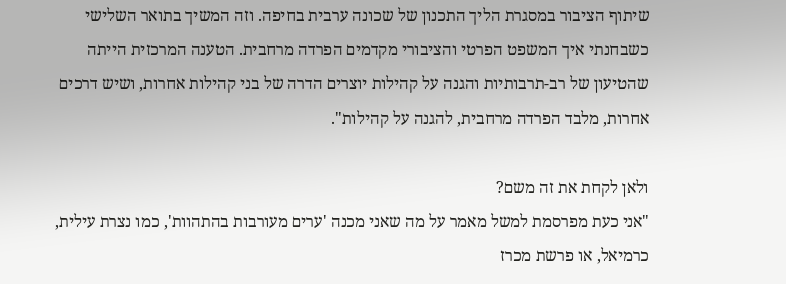שיתוף הציבור במסגרת הליך התכנון של שכונה ערבית בחיפה. וזה המשיך בתואר השלישי כשבחנתי איך המשפט הפרטי והציבורי מקדמים הפרדה מרחבית. הטענה המרכזית הייתה שהטיעון של רב-תרבותיות והגנה על קהילות יוצרים הדרה של בני קהילות אחרות, ושיש דרכים אחרות, מלבד הפרדה מרחבית, להגנה על קהילות".

ולאן לקחת את זה משם?
"אני כעת מפרסמת למשל מאמר על מה שאני מכנה 'ערים מעורבות בהתהוות', כמו נצרת עילית, כרמיאל, או פרשת מכרז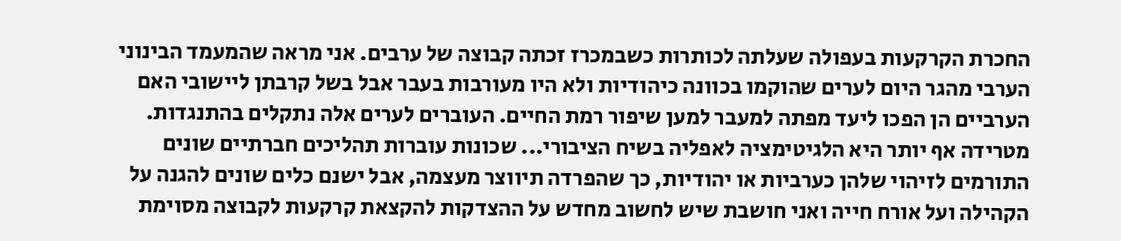החכרת הקרקעות בעפולה שעלתה לכותרות כשבמכרז זכתה קבוצה של ערבים. אני מראה שהמעמד הבינוני הערבי מהגר היום לערים שהוקמו בכוונה כיהודיות ולא היו מעורבות בעבר אבל בשל קרבתן ליישובי האם הערביים הן הפכו ליעד מפתה למעבר למען שיפור רמת החיים. העוברים לערים אלה נתקלים בהתנגדות. מטרידה אף יותר היא הלגיטימציה לאפליה בשיח הציבורי... שכונות עוברות תהליכים חברתיים שונים התורמים לזיהוי שלהן כערביות או יהודיות, כך שהפרדה תיווצר מעצמה, אבל ישנם כלים שונים להגנה על הקהילה ועל אורח חייה ואני חושבת שיש לחשוב מחדש על ההצדקות להקצאת קרקעות לקבוצה מסוימת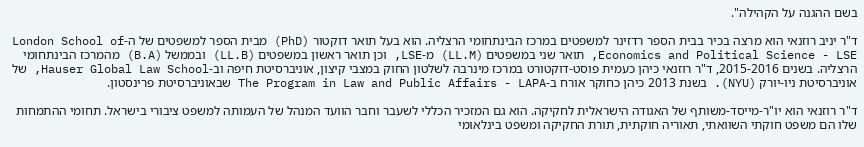בשם ההגנה על הקהילה".

ד"ר יניב רוזנאי הוא מרצה בכיר בבית הספר רדזינר למשפטים במרכז הבינתחומי הרצליה. הוא בעל תואר דוקטור (PhD) מבית הספר למשפטים של ה-London School of Economics and Political Science - LSE, תואר שני במשפטים (LL.M) מ-LSE, וכן תואר ראשון במשפטים (LL.B) ובממשל (B.A) מהמרכז הבינתחומי הרצליה. בשנים 2015-2016, ד"ר רוזנאי כיהן כעמית פוסט-דוקטורט במרכז מינרבה לשלטון החוק במצבי קיצון, אוניברסיטת חיפה וב-Hauser Global Law School, של אוניברסיטת ניו-יורק (NYU). בשנת 2013 כיהן כחוקר אורח ב-The Program in Law and Public Affairs - LAPA שבאוניברסיטת פרינסטון.

ד"ר רוזנאי הוא יו"ר-מייסד-משותף של האגודה הישראלית לחקיקה. הוא גם המזכיר הכללי לשעבר וחבר הוועד המנהל של העמותה למשפט ציבורי בישראל. תחומי ההתמחות שלו הם משפט חוקתי השוואתי, תאוריה חוקתית, תורת החקיקה ומשפט בינלאומי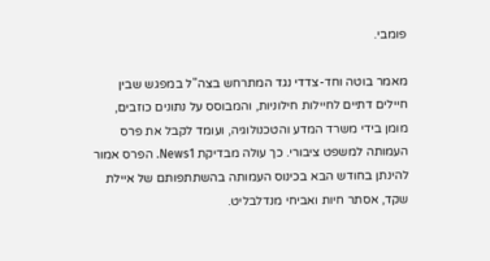פומבי.

מאמר בוטה וחד-צדדי נגד המתרחש בצה"ל במפגש שבין חיילים דתיים לחיילות חילוניות, והמבוסס על נתונים כוזבים, מומן בידי משרד המדע והטכנולוגיה, ועומד לקבל את פרס העמותה למשפט ציבורי. כך עולה מבדיקת News1. הפרס אמור להינתן בחודש הבא בכינוס העמותה בהשתתפותם של איילת שקד, אסתר חיות ואביחי מנדלבליט.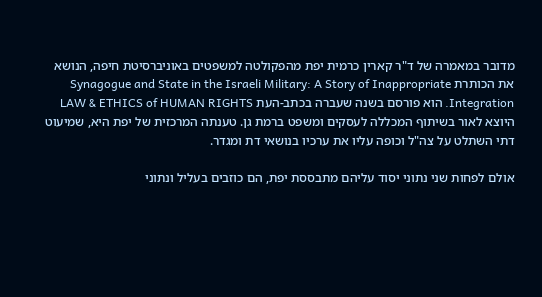מדובר במאמרה של ד"ר קארין כרמית יפת מהפקולטה למשפטים באוניברסיטת חיפה, הנושא את הכותרת Synagogue and State in the Israeli Military: A Story of Inappropriate Integration. הוא פורסם בשנה שעברה בכתב-העת LAW & ETHICS of HUMAN RIGHTS היוצא לאור בשיתוף המכללה לעסקים ומשפט ברמת גן. טענתה המרכזית של יפת היא, שמיעוט דתי השתלט על צה"ל וכופה עליו את ערכיו בנושאי דת ומגדר.

אולם לפחות שני נתוני יסוד עליהם מתבססת יפת, הם כוזבים בעליל ונתוני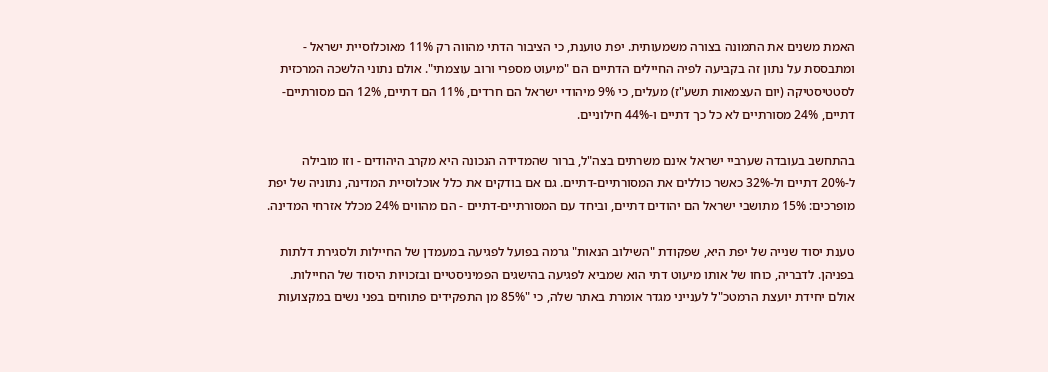האמת משנים את התמונה בצורה משמעותית. יפת טוענת, כי הציבור הדתי מהווה רק 11% מאוכלוסיית ישראל - ומתבססת על נתון זה בקביעה לפיה החיילים הדתיים הם "מיעוט מספרי ורוב עוצמתי". אולם נתוני הלשכה המרכזית לסטטיסטיקה (יום העצמאות תשע"ז) מעלים, כי 9% מיהודי ישראל הם חרדים, 11% הם דתיים, 12% הם מסורתיים-דתיים, 24% מסורתיים לא כל כך דתיים ו-44% חילוניים.

בהתחשב בעובדה שערביי ישראל אינם משרתים בצה"ל, ברור שהמדידה הנכונה היא מקרב היהודים - וזו מובילה ל-20% דתיים ול-32% כאשר כוללים את המסורתיים-דתיים. גם אם בודקים את כלל אוכלוסיית המדינה, נתוניה של יפת מופרכים: 15% מתושבי ישראל הם יהודים דתיים, וביחד עם המסורתיים-דתיים - הם מהווים 24% מכלל אזרחי המדינה.

טענת יסוד שנייה של יפת היא, שפקודת "השילוב הנאות" גרמה בפועל לפגיעה במעמדן של החיילות ולסגירת דלתות בפניהן. לדבריה, כוחו של אותו מיעוט דתי הוא שמביא לפגיעה בהישגים הפמיניסטיים ובזכויות היסוד של החיילות. אולם יחידת יועצת הרמטכ"ל לענייני מגדר אומרת באתר שלה, כי "85% מן התפקידים פתוחים בפני נשים במקצועות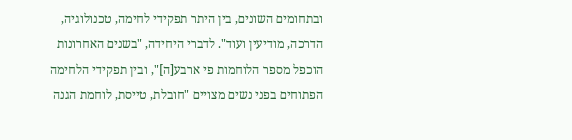ובתחומים השונים, בין היתר תפקידי לחימה, טכנולוגיה, הדרכה, מודיעין ועוד". לדברי היחידה, "בשנים האחרונות הוכפל מספר הלוחמות פי ארבע[ה]", ובין תפקידי הלחימה הפתוחים בפני נשים מצויים "חובלת, טייסת, לוחמת הגנה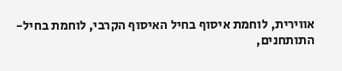אווירית, לוחמת איסוף בחיל האיסוף הקרבי, לוחמת בחיל-התותחנים,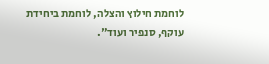לוחמת חילוץ והצלה, לוחמת ביחידת עוקף, סנפיר ועוד".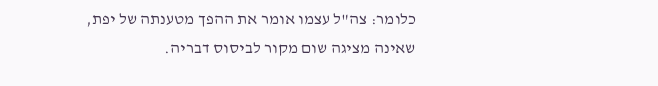כלומר: צה"ל עצמו אומר את ההפך מטענתה של יפת, שאינה מציגה שום מקור לביסוס דבריה.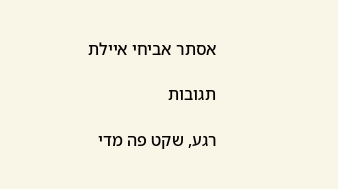אסתר אביחי איילת

תגובות

רגע, שקט פה מדי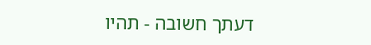דעתך חשובה - תהיו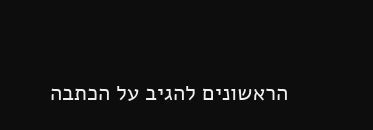הראשונים להגיב על הכתבה